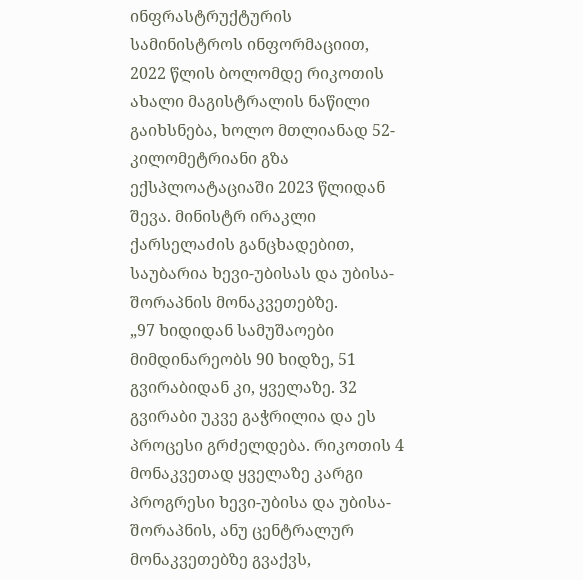ინფრასტრუქტურის სამინისტროს ინფორმაციით, 2022 წლის ბოლომდე რიკოთის ახალი მაგისტრალის ნაწილი გაიხსნება, ხოლო მთლიანად 52-კილომეტრიანი გზა ექსპლოატაციაში 2023 წლიდან შევა. მინისტრ ირაკლი ქარსელაძის განცხადებით, საუბარია ხევი-უბისას და უბისა-შორაპნის მონაკვეთებზე.
„97 ხიდიდან სამუშაოები მიმდინარეობს 90 ხიდზე, 51 გვირაბიდან კი, ყველაზე. 32 გვირაბი უკვე გაჭრილია და ეს პროცესი გრძელდება. რიკოთის 4 მონაკვეთად ყველაზე კარგი პროგრესი ხევი-უბისა და უბისა-შორაპნის, ანუ ცენტრალურ მონაკვეთებზე გვაქვს,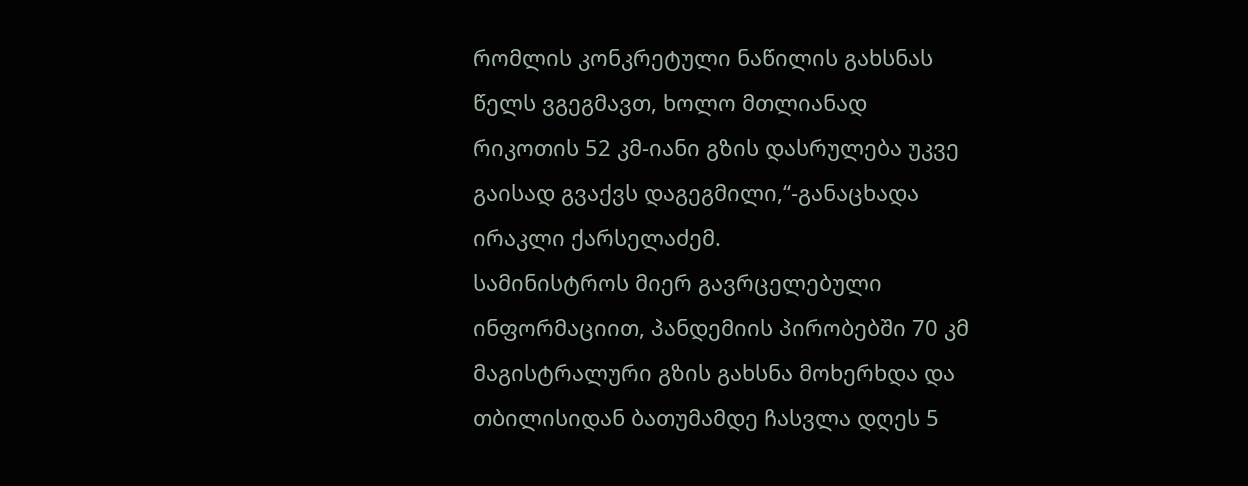რომლის კონკრეტული ნაწილის გახსნას წელს ვგეგმავთ, ხოლო მთლიანად რიკოთის 52 კმ-იანი გზის დასრულება უკვე გაისად გვაქვს დაგეგმილი,“-განაცხადა ირაკლი ქარსელაძემ.
სამინისტროს მიერ გავრცელებული ინფორმაციით, პანდემიის პირობებში 70 კმ მაგისტრალური გზის გახსნა მოხერხდა და თბილისიდან ბათუმამდე ჩასვლა დღეს 5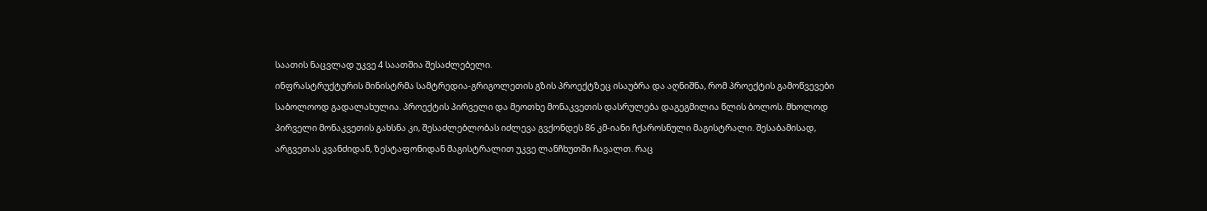საათის ნაცვლად უკვე 4 საათშია შესაძლებელი.
ინფრასტრუქტურის მინისტრმა სამტრედია-გრიგოლეთის გზის პროექტზეც ისაუბრა და აღნიშნა, რომ პროექტის გამოწვევები საბოლოოდ გადალახულია. პროექტის პირველი და მეოთხე მონაკვეთის დასრულება დაგეგმილია წლის ბოლოს. მხოლოდ პირველი მონაკვეთის გახსნა კი, შესაძლებლობას იძლევა გვქონდეს 86 კმ-იანი ჩქაროსნული მაგისტრალი. შესაბამისად, არგვეთას კვანძიდან, ზესტაფონიდან მაგისტრალით უკვე ლანჩხუთში ჩავალთ. რაც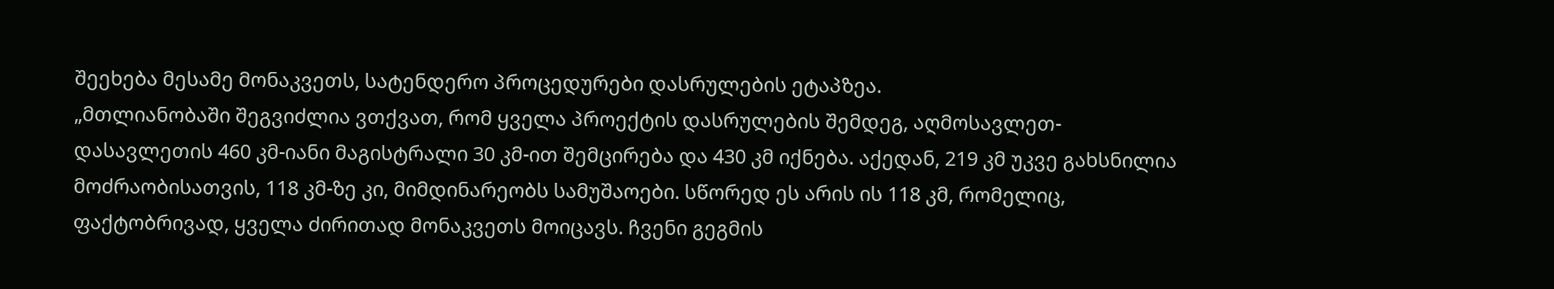შეეხება მესამე მონაკვეთს, სატენდერო პროცედურები დასრულების ეტაპზეა.
„მთლიანობაში შეგვიძლია ვთქვათ, რომ ყველა პროექტის დასრულების შემდეგ, აღმოსავლეთ-დასავლეთის 460 კმ-იანი მაგისტრალი 30 კმ-ით შემცირება და 430 კმ იქნება. აქედან, 219 კმ უკვე გახსნილია მოძრაობისათვის, 118 კმ-ზე კი, მიმდინარეობს სამუშაოები. სწორედ ეს არის ის 118 კმ, რომელიც, ფაქტობრივად, ყველა ძირითად მონაკვეთს მოიცავს. ჩვენი გეგმის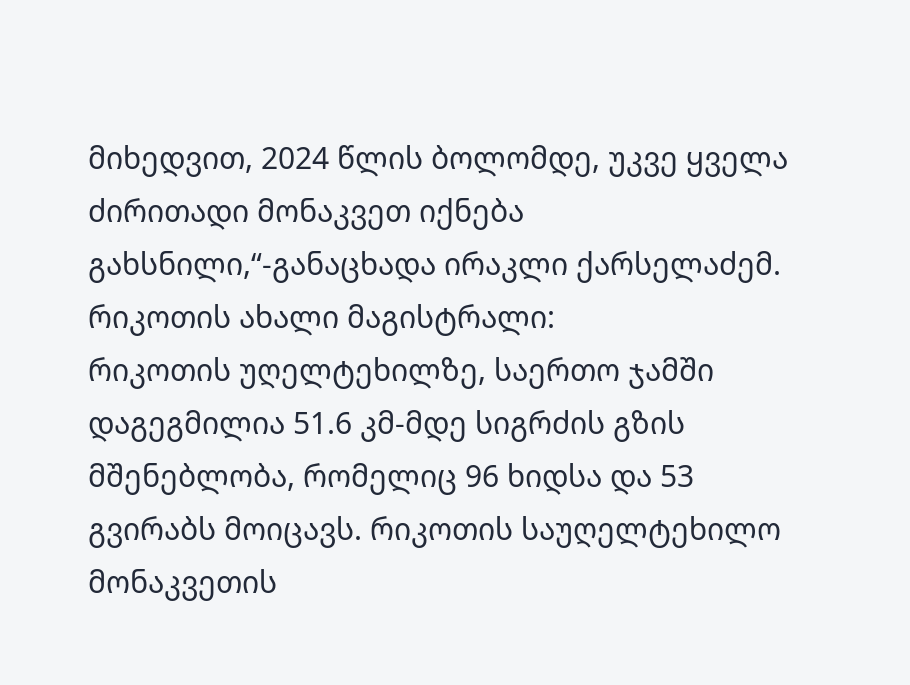მიხედვით, 2024 წლის ბოლომდე, უკვე ყველა ძირითადი მონაკვეთ იქნება გახსნილი,“-განაცხადა ირაკლი ქარსელაძემ.
რიკოთის ახალი მაგისტრალი:
რიკოთის უღელტეხილზე, საერთო ჯამში დაგეგმილია 51.6 კმ-მდე სიგრძის გზის მშენებლობა, რომელიც 96 ხიდსა და 53 გვირაბს მოიცავს. რიკოთის საუღელტეხილო მონაკვეთის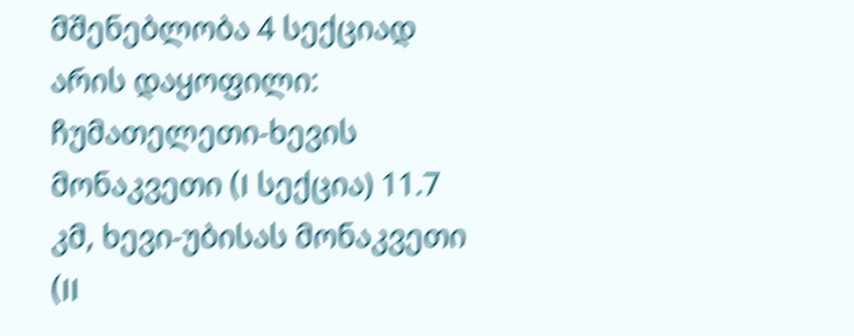მშენებლობა 4 სექციად არის დაყოფილი: ჩუმათელეთი-ხევის მონაკვეთი (I სექცია) 11.7 კმ, ხევი-უბისას მონაკვეთი (II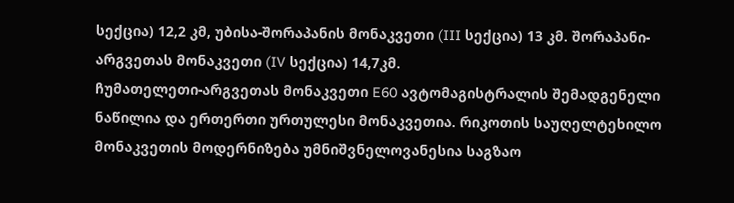სექცია) 12,2 კმ, უბისა-შორაპანის მონაკვეთი (III სექცია) 13 კმ. შორაპანი-არგვეთას მონაკვეთი (IV სექცია) 14,7კმ.
ჩუმათელეთი-არგვეთას მონაკვეთი E60 ავტომაგისტრალის შემადგენელი ნაწილია და ერთერთი ურთულესი მონაკვეთია. რიკოთის საუღელტეხილო მონაკვეთის მოდერნიზება უმნიშვნელოვანესია საგზაო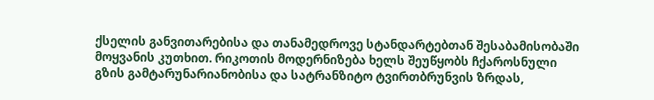ქსელის განვითარებისა და თანამედროვე სტანდარტებთან შესაბამისობაში მოყვანის კუთხით. რიკოთის მოდერნიზება ხელს შეუწყობს ჩქაროსნული გზის გამტარუნარიანობისა და სატრანზიტო ტვირთბრუნვის ზრდას,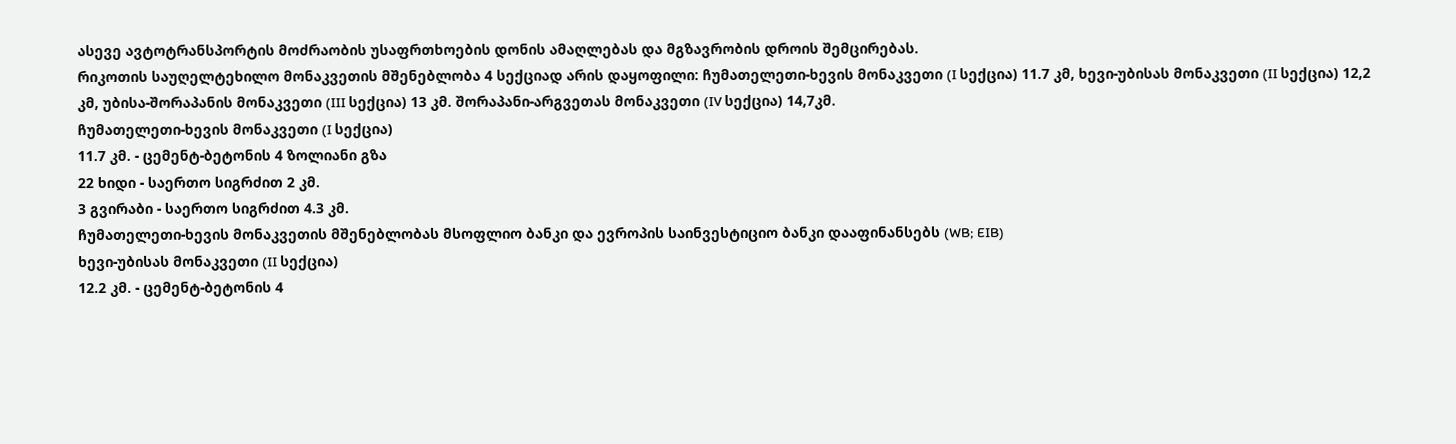ასევე ავტოტრანსპორტის მოძრაობის უსაფრთხოების დონის ამაღლებას და მგზავრობის დროის შემცირებას.
რიკოთის საუღელტეხილო მონაკვეთის მშენებლობა 4 სექციად არის დაყოფილი: ჩუმათელეთი-ხევის მონაკვეთი (I სექცია) 11.7 კმ, ხევი-უბისას მონაკვეთი (II სექცია) 12,2 კმ, უბისა-შორაპანის მონაკვეთი (III სექცია) 13 კმ. შორაპანი-არგვეთას მონაკვეთი (IV სექცია) 14,7კმ.
ჩუმათელეთი-ხევის მონაკვეთი (I სექცია)
11.7 კმ. - ცემენტ-ბეტონის 4 ზოლიანი გზა
22 ხიდი - საერთო სიგრძით 2 კმ.
3 გვირაბი - საერთო სიგრძით 4.3 კმ.
ჩუმათელეთი-ხევის მონაკვეთის მშენებლობას მსოფლიო ბანკი და ევროპის საინვესტიციო ბანკი დააფინანსებს (WB; EIB)
ხევი-უბისას მონაკვეთი (II სექცია)
12.2 კმ. - ცემენტ-ბეტონის 4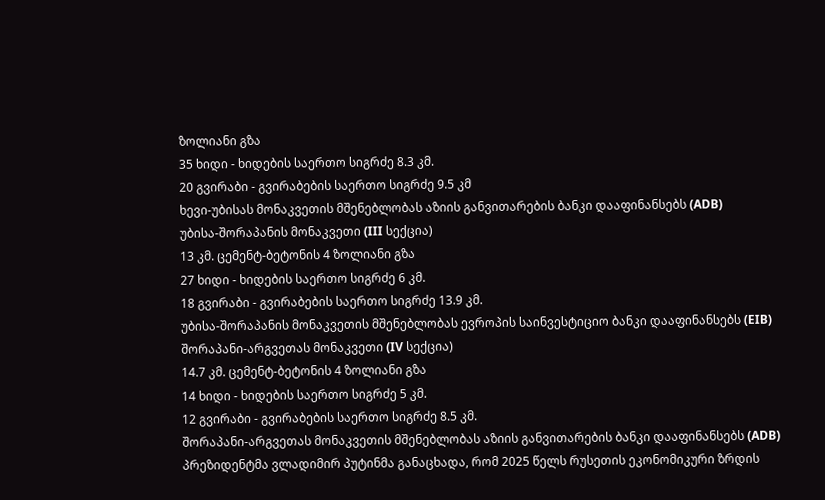ზოლიანი გზა
35 ხიდი - ხიდების საერთო სიგრძე 8.3 კმ.
20 გვირაბი - გვირაბების საერთო სიგრძე 9.5 კმ
ხევი-უბისას მონაკვეთის მშენებლობას აზიის განვითარების ბანკი დააფინანსებს (ADB)
უბისა-შორაპანის მონაკვეთი (III სექცია)
13 კმ. ცემენტ-ბეტონის 4 ზოლიანი გზა
27 ხიდი - ხიდების საერთო სიგრძე 6 კმ.
18 გვირაბი - გვირაბების საერთო სიგრძე 13.9 კმ.
უბისა-შორაპანის მონაკვეთის მშენებლობას ევროპის საინვესტიციო ბანკი დააფინანსებს (EIB)
შორაპანი-არგვეთას მონაკვეთი (IV სექცია)
14.7 კმ. ცემენტ-ბეტონის 4 ზოლიანი გზა
14 ხიდი - ხიდების საერთო სიგრძე 5 კმ.
12 გვირაბი - გვირაბების საერთო სიგრძე 8.5 კმ.
შორაპანი-არგვეთას მონაკვეთის მშენებლობას აზიის განვითარების ბანკი დააფინანსებს (ADB)
პრეზიდენტმა ვლადიმირ პუტინმა განაცხადა, რომ 2025 წელს რუსეთის ეკონომიკური ზრდის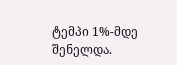ტემპი 1%-მდე შენელდა.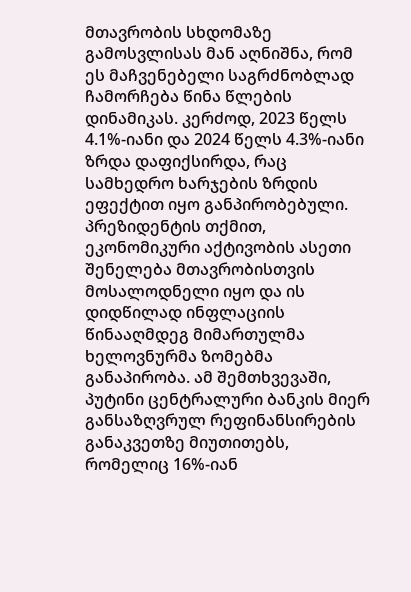მთავრობის სხდომაზე გამოსვლისას მან აღნიშნა, რომ ეს მაჩვენებელი საგრძნობლად ჩამორჩება წინა წლების დინამიკას. კერძოდ, 2023 წელს 4.1%-იანი და 2024 წელს 4.3%-იანი ზრდა დაფიქსირდა, რაც სამხედრო ხარჯების ზრდის ეფექტით იყო განპირობებული.
პრეზიდენტის თქმით, ეკონომიკური აქტივობის ასეთი შენელება მთავრობისთვის მოსალოდნელი იყო და ის დიდწილად ინფლაციის წინააღმდეგ მიმართულმა ხელოვნურმა ზომებმა განაპირობა. ამ შემთხვევაში, პუტინი ცენტრალური ბანკის მიერ განსაზღვრულ რეფინანსირების განაკვეთზე მიუთითებს, რომელიც 16%-იან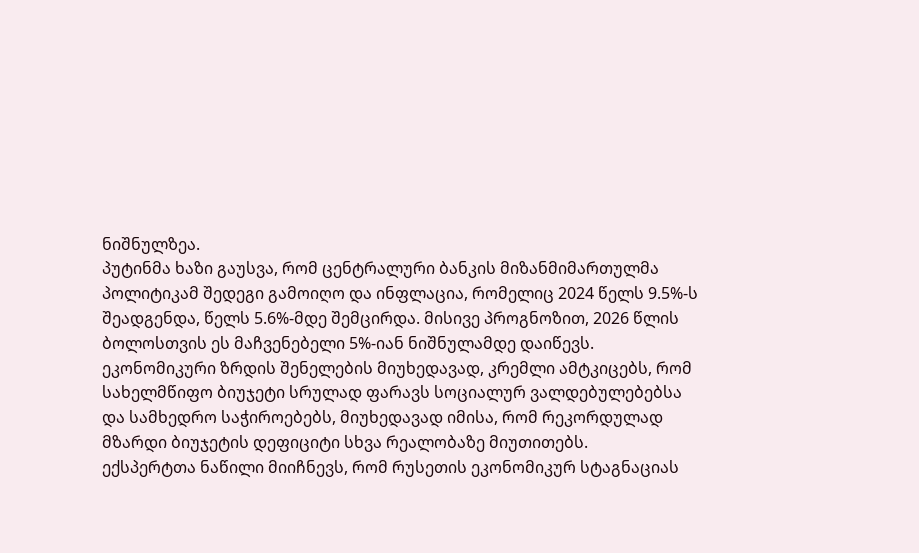ნიშნულზეა.
პუტინმა ხაზი გაუსვა, რომ ცენტრალური ბანკის მიზანმიმართულმა პოლიტიკამ შედეგი გამოიღო და ინფლაცია, რომელიც 2024 წელს 9.5%-ს შეადგენდა, წელს 5.6%-მდე შემცირდა. მისივე პროგნოზით, 2026 წლის ბოლოსთვის ეს მაჩვენებელი 5%-იან ნიშნულამდე დაიწევს.
ეკონომიკური ზრდის შენელების მიუხედავად, კრემლი ამტკიცებს, რომ სახელმწიფო ბიუჯეტი სრულად ფარავს სოციალურ ვალდებულებებსა და სამხედრო საჭიროებებს, მიუხედავად იმისა, რომ რეკორდულად მზარდი ბიუჯეტის დეფიციტი სხვა რეალობაზე მიუთითებს.
ექსპერტთა ნაწილი მიიჩნევს, რომ რუსეთის ეკონომიკურ სტაგნაციას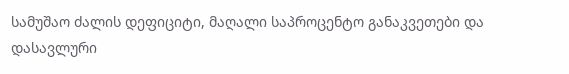სამუშაო ძალის დეფიციტი, მაღალი საპროცენტო განაკვეთები და დასავლური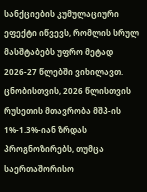სანქციების კუმულაციური ეფექტი იწვევს, რომლის სრულ მასშტაბებს უფრო მეტად 2026-27 წლებში ვიხილავთ.
ცნობისთვის, 2026 წლისთვის რუსეთის მთავრობა მშპ-ის 1%-1.3%-იან ზრდას პროგნოზირებს, თუმცა საერთაშორისო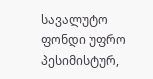სავალუტო ფონდი უფრო პესიმისტურ,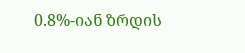0.8%-იან ზრდის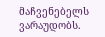მაჩვენებელს ვარაუდობს.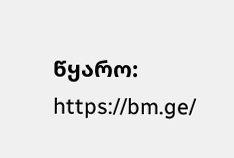წყარო: https://bm.ge/